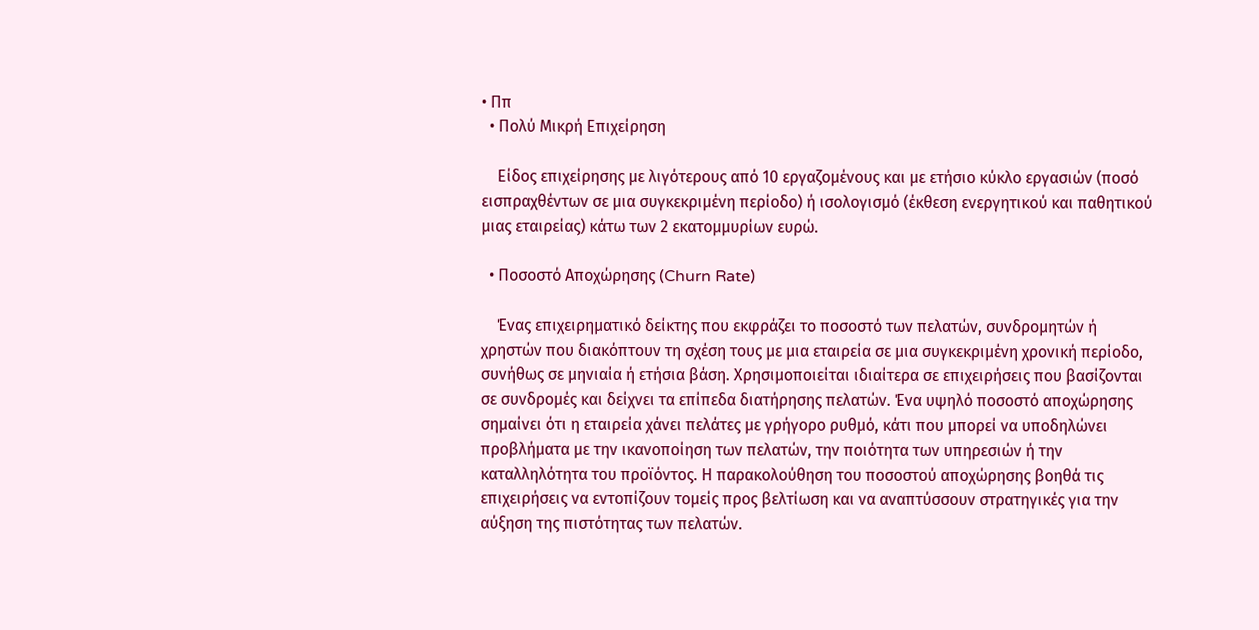• Ππ
  • Πολύ Μικρή Επιχείρηση

    Είδος επιχείρησης με λιγότερους από 10 εργαζομένους και με ετήσιο κύκλο εργασιών (ποσό εισπραχθέντων σε μια συγκεκριμένη περίοδο) ή ισολογισμό (έκθεση ενεργητικού και παθητικού μιας εταιρείας) κάτω των 2 εκατομμυρίων ευρώ.

  • Ποσοστό Αποχώρησης (Churn Rate)

    Ένας επιχειρηματικό δείκτης που εκφράζει το ποσοστό των πελατών, συνδρομητών ή χρηστών που διακόπτουν τη σχέση τους με μια εταιρεία σε μια συγκεκριμένη χρονική περίοδο, συνήθως σε μηνιαία ή ετήσια βάση. Χρησιμοποιείται ιδιαίτερα σε επιχειρήσεις που βασίζονται σε συνδρομές και δείχνει τα επίπεδα διατήρησης πελατών. Ένα υψηλό ποσοστό αποχώρησης σημαίνει ότι η εταιρεία χάνει πελάτες με γρήγορο ρυθμό, κάτι που μπορεί να υποδηλώνει προβλήματα με την ικανοποίηση των πελατών, την ποιότητα των υπηρεσιών ή την καταλληλότητα του προϊόντος. Η παρακολούθηση του ποσοστού αποχώρησης βοηθά τις επιχειρήσεις να εντοπίζουν τομείς προς βελτίωση και να αναπτύσσουν στρατηγικές για την αύξηση της πιστότητας των πελατών.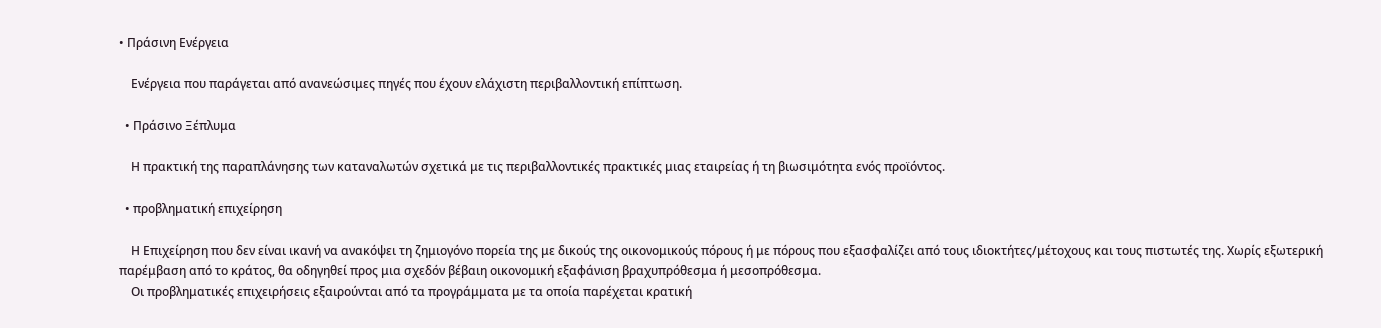• Πράσινη Ενέργεια

    Ενέργεια που παράγεται από ανανεώσιμες πηγές που έχουν ελάχιστη περιβαλλοντική επίπτωση.

  • Πράσινο Ξέπλυμα

    Η πρακτική της παραπλάνησης των καταναλωτών σχετικά με τις περιβαλλοντικές πρακτικές μιας εταιρείας ή τη βιωσιμότητα ενός προϊόντος.

  • προβληματική επιχείρηση

    Η Επιχείρηση που δεν είναι ικανή να ανακόψει τη ζημιογόνο πορεία της με δικούς της οικονομικούς πόρους ή με πόρους που εξασφαλίζει από τους ιδιοκτήτες/μέτοχους και τους πιστωτές της. Χωρίς εξωτερική παρέμβαση από το κράτος, θα οδηγηθεί προς μια σχεδόν βέβαιη οικονομική εξαφάνιση βραχυπρόθεσμα ή μεσοπρόθεσμα.
    Οι προβληματικές επιχειρήσεις εξαιρούνται από τα προγράμματα με τα οποία παρέχεται κρατική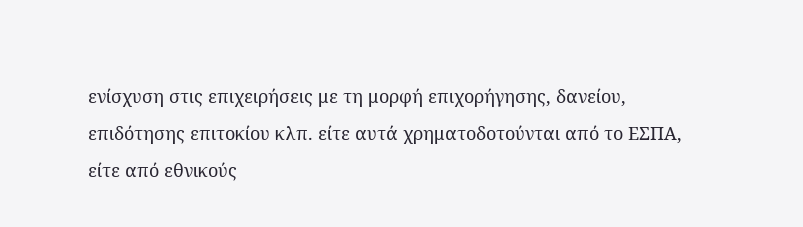ενίσχυση στις επιχειρήσεις με τη μορφή επιχορήγησης, δανείου, επιδότησης επιτοκίου κλπ. είτε αυτά χρηματοδοτούνται από το ΕΣΠΑ, είτε από εθνικούς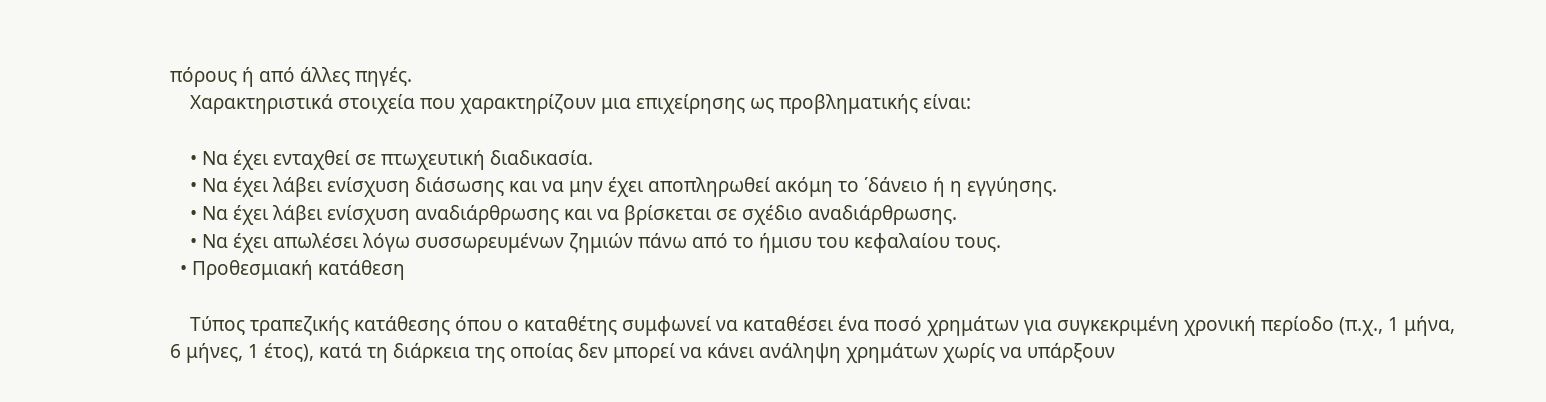πόρους ή από άλλες πηγές.
    Χαρακτηριστικά στοιχεία που χαρακτηρίζουν μια επιχείρησης ως προβληματικής είναι:

    • Να έχει ενταχθεί σε πτωχευτική διαδικασία.
    • Να έχει λάβει ενίσχυση διάσωσης και να μην έχει αποπληρωθεί ακόμη το ΄δάνειο ή η εγγύησης.
    • Να έχει λάβει ενίσχυση αναδιάρθρωσης και να βρίσκεται σε σχέδιο αναδιάρθρωσης.
    • Να έχει απωλέσει λόγω συσσωρευμένων ζημιών πάνω από το ήμισυ του κεφαλαίου τους.
  • Προθεσμιακή κατάθεση

    Τύπος τραπεζικής κατάθεσης όπου ο καταθέτης συμφωνεί να καταθέσει ένα ποσό χρημάτων για συγκεκριμένη χρονική περίοδο (π.χ., 1 μήνα, 6 μήνες, 1 έτος), κατά τη διάρκεια της οποίας δεν μπορεί να κάνει ανάληψη χρημάτων χωρίς να υπάρξουν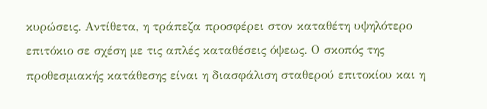κυρώσεις. Αντίθετα, η τράπεζα προσφέρει στον καταθέτη υψηλότερο επιτόκιο σε σχέση με τις απλές καταθέσεις όψεως. Ο σκοπός της προθεσμιακής κατάθεσης είναι η διασφάλιση σταθερού επιτοκίου και η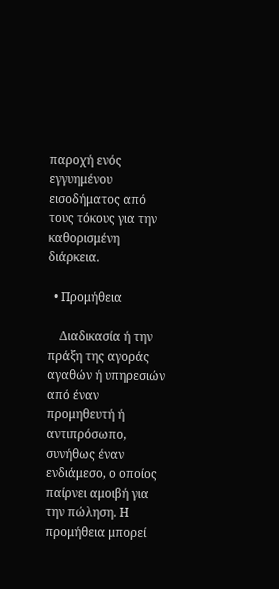παροχή ενός εγγυημένου εισοδήματος από τους τόκους για την καθορισμένη διάρκεια.

  • Προμήθεια

    Διαδικασία ή την πράξη της αγοράς αγαθών ή υπηρεσιών από έναν προμηθευτή ή αντιπρόσωπο, συνήθως έναν ενδιάμεσο, ο οποίος παίρνει αμοιβή για την πώληση. Η προμήθεια μπορεί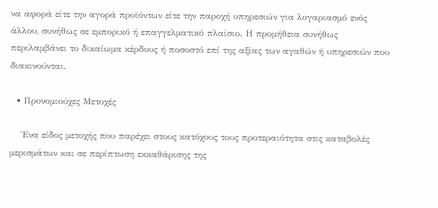να αφορά είτε την αγορά προϊόντων είτε την παροχή υπηρεσιών για λογαριασμό ενός άλλου, συνήθως σε εμπορικό ή επαγγελματικό πλαίσιο. Η προμήθεια συνήθως περιλαμβάνει το δικαίωμα κέρδους ή ποσοστό επί της αξίας των αγαθών ή υπηρεσιών που διακινούνται.

  • Προνομιούχες Μετοχές

    Ένα είδος μετοχής που παρέχει στους κατόχους τους προτεραιότητα στις καταβολές μερισμάτων και σε περίπτωση εκκαθάρισης της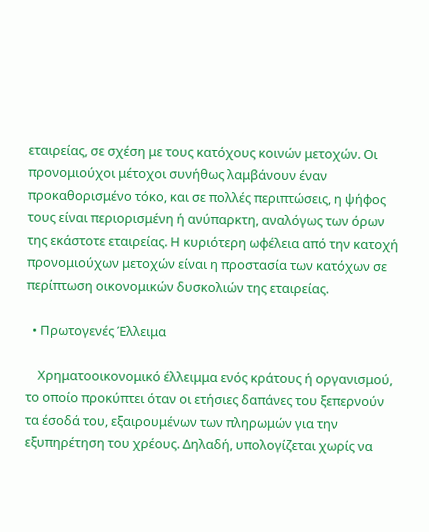εταιρείας, σε σχέση με τους κατόχους κοινών μετοχών. Οι προνομιούχοι μέτοχοι συνήθως λαμβάνουν έναν προκαθορισμένο τόκο, και σε πολλές περιπτώσεις, η ψήφος τους είναι περιορισμένη ή ανύπαρκτη, αναλόγως των όρων της εκάστοτε εταιρείας. Η κυριότερη ωφέλεια από την κατοχή προνομιούχων μετοχών είναι η προστασία των κατόχων σε περίπτωση οικονομικών δυσκολιών της εταιρείας.

  • Πρωτογενές Έλλειμα

    Χρηματοοικονομικό έλλειμμα ενός κράτους ή οργανισμού, το οποίο προκύπτει όταν οι ετήσιες δαπάνες του ξεπερνούν τα έσοδά του, εξαιρουμένων των πληρωμών για την εξυπηρέτηση του χρέους. Δηλαδή, υπολογίζεται χωρίς να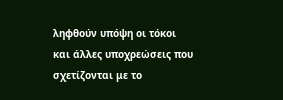ληφθούν υπόψη οι τόκοι και άλλες υποχρεώσεις που σχετίζονται με το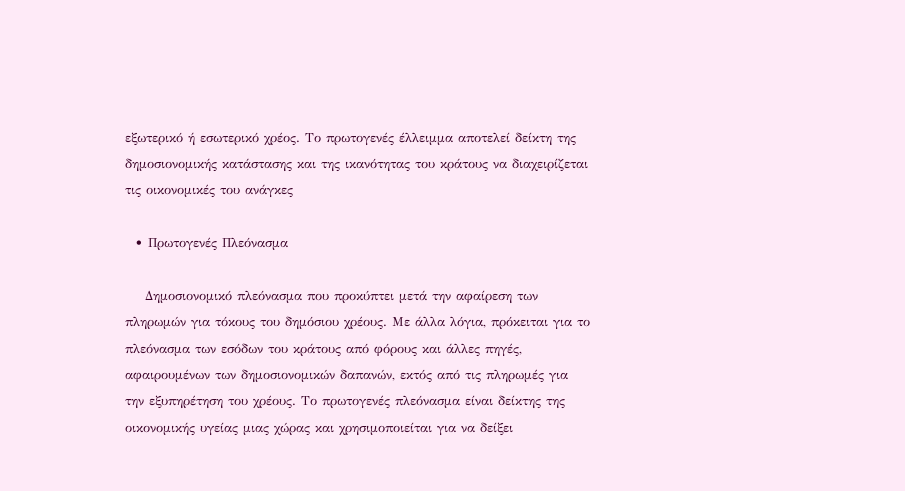εξωτερικό ή εσωτερικό χρέος. Το πρωτογενές έλλειμμα αποτελεί δείκτη της δημοσιονομικής κατάστασης και της ικανότητας του κράτους να διαχειρίζεται τις οικονομικές του ανάγκες

  • Πρωτογενές Πλεόνασμα

    Δημοσιονομικό πλεόνασμα που προκύπτει μετά την αφαίρεση των πληρωμών για τόκους του δημόσιου χρέους. Με άλλα λόγια, πρόκειται για το πλεόνασμα των εσόδων του κράτους από φόρους και άλλες πηγές, αφαιρουμένων των δημοσιονομικών δαπανών, εκτός από τις πληρωμές για την εξυπηρέτηση του χρέους. Το πρωτογενές πλεόνασμα είναι δείκτης της οικονομικής υγείας μιας χώρας και χρησιμοποιείται για να δείξει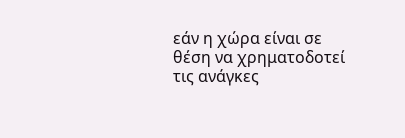εάν η χώρα είναι σε θέση να χρηματοδοτεί τις ανάγκες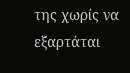της χωρίς να εξαρτάται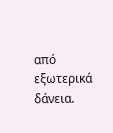από εξωτερικά δάνεια.